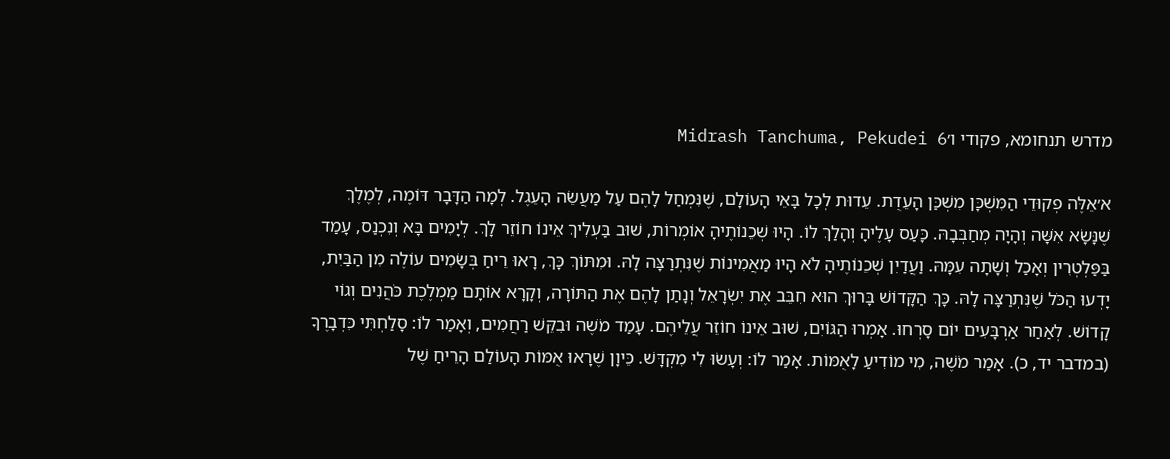מדרש תנחומא, פקודי ו׳Midrash Tanchuma, Pekudei 6

א׳אֵלֶּה פְקוּדֵי הַמִּשְׁכָּן מִשְׁכַּן הָעֵדֻת. עֵדוּת לְכָל בָּאֵי הָעוֹלָם, שֶׁנִּמְחַל לָהֶם עַל מַעֲשֵׂה הָעֵגֶל. לְמָה הַדָּבָר דּוֹמֶה, לְמֶלֶךְ שֶׁנָּשָׂא אִשָּׁה וְהָיָה מְחַבְּבָהּ. כָּעַס עָלֶיהָ וְהָלַךְ לוֹ. הָיוּ שְׁכֵנוֹתֶיהָ אוֹמְרוֹת, שׁוּב בַּעְלִיךְ אֵינוֹ חוֹזֵר לָךְ. לְיָמִים בָּא וְנִכְנַס, עָמַד בַּפַּלְטְרִין וְאָכַל וְשָׁתָה עִמָּהּ. וַעֲדַיִן שְׁכֵנוֹתֶיהָ לֹא הָיוּ מַאֲמִינוֹת שֶׁנִּתְרַצָּה לָהּ. וּמִתּוֹךְ כָּךְ, רָאוּ רֵיחַ בְּשָׂמִים עוֹלֶה מִן הַבַּיִת, יָדְעוּ הַכֹּל שֶׁנִּתְרַצָּה לָהּ. כָּךְ הַקָּדוֹשׁ בָּרוּךְ הוּא חִבֵּב אֶת יִשְׂרָאֵל וְנָתַן לָהֶם אֶת הַתּוֹרָה, וְקָרָא אוֹתָם מַמְלֶכֶת כֹּהֲנִים וְגוֹי קָדוֹשׁ. לְאַחַר אַרְבָּעִים יוֹם סָרְחוּ. אָמְרוּ הַגּוֹיִם, שׁוּב אֵינוֹ חוֹזֵר עֲלֵיהֶם. עָמַד מֹשֶׁה וּבִקֵּשׁ רַחֲמִים, וְאָמַר לוֹ: סָלַחְתִּי כִּדְבָרֶךָ (במדבר יד, כ). אָמַר מֹשֶׁה, מִי מוֹדִיעַ לָאֻמּוֹת. אָמַר לוֹ: וְעָשׂוּ לִי מִקְדָּשׁ. כֵּיוָן שֶׁרָאוּ אֻמּוֹת הָעוֹלַם הָרֵיחַ שֶׁל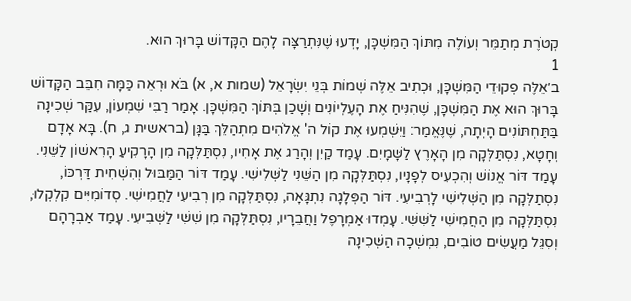קְטֹרֶת מְתַמֵּר וְעוֹלֶה מִתּוֹךְ הַמִּשְׁכָּן, יָדְעוּ שֶׁנִּתְרַצָּה לָהֶם הַקָּדוֹשׁ בָּרוּךְ הוּא.
1
ב׳אֵלֶּה פְקוּדֵי הַמִּשְׁכָּן, וּכְתִיב אֵלֶּה שְׁמוֹת בְּנֵי יִשְׂרָאֵל (שמות א, א) בֹּא וּרְאֵה כַּמָּה חִבֵּב הַקָּדוֹשׁ בָּרוּךְ הוּא אֶת הַמִּשְׁכָּן, שֶׁהִנִּיחַ אֶת הָעֶלְיוֹנִים וְשָׁכַן בְּתּוֹךְ הַמִּשְׁכָּן. אָמַר רַבִּי שִׁמְעוֹן, עִקַּר שְׁכִינָה בַּתַּחְתּוֹנִים הָיְתָה, שֶׁנֶּאֱמַר: וַיִּשְׁמְעוּ אֶת קוֹל ה' אֱלֹהִים מִתְהַלֵּךְ בַּגָּן (בראשית ג, ח). בָּא אָדָם וְחָטָא, נִסְתַּלְּקָה מִן הָאָרֶץ לַשָּׁמָיִם. עָמַד קַיִן וְהָרַג אֶת אָחִיו, נִסְתַּלְּקָה מִן הָרָקִיעַ הָרִאשׁוֹן לַשֵּׁנִי. עָמַד דּוֹר אֱנוֹשׁ וְהִכְעִיס לְפָנָיו, נִסְתַּלְּקָה מִן הַשֵּׁנִי לַשְּׁלִישִׁי. עָמַד דּוֹר הַמַּבּוּל וְהִשְׁחִית דַּרְכּוֹ, נִסְתַלְּקָה מִן הַשְּׁלִישִׁי לָרְבִיעִי. דּוֹר הַפְּלָגָה נִתְגָּאָה, נִסְתַּלְּקָה מִן רְבִיעִי לַחֲמִישִׁי. סְדוֹמִיִּים קִלְקְלוּ, נִסְתַּלְּקָה מִן הַחֲמִישִׁי לַשִּׁשִּׁי. עָמְדוּ אַמְרָפֶל וַחֲבֵרָיו, נִסְתַּלְּקָה מִן שִׁשִּׁי לַשְּׁבִיעִי. עָמַד אַבְרָהָם וְסִגֵּל מַעֲשִׂים טוֹבִים, נִמְשְׁכָה הַשְּׁכִינָה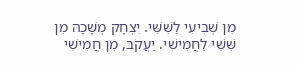מִן שְׁבִיעִי לַשִּׁשִּׁי. יִצְחָק מְשָׁכָהּ מִן שִּׁשִּׁי לַחֲמִישִׁי. יַעֲקֹב, מִן חֲמִישִׁי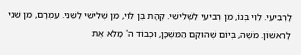לָרְבִיעִי. לֵוִי בְּנוֹ, מִן רְבִיעִי לַשְּׁלִישִׁי. קְהָת בֶּן לֵוִי, מִן שְׁלִישִׁי לַשֵּׁנִי. עַמְרָם, מִן שֵׁנִי לָרִאשׁוֹן. מֹשֶׁה, בְּיוֹם שֶׁהוּקַם הַמִּשְׁכָּן, וּכְבוֹד ה' מָלֵא אֶת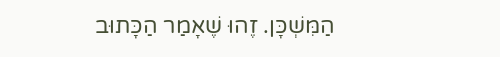הַמִּשְׁכָּן. זֶהוּ שֶׁאָמַר הַכָּתוּב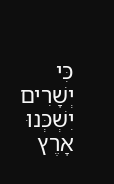כִּי יְשָׁרִים יִשְׁכְּנוּ אָרֶץ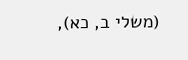(משלי ב, כא),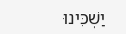יַשְׁכִּינוּ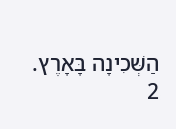הַשְּׁכִינָה בָּאָרֶץ.
2